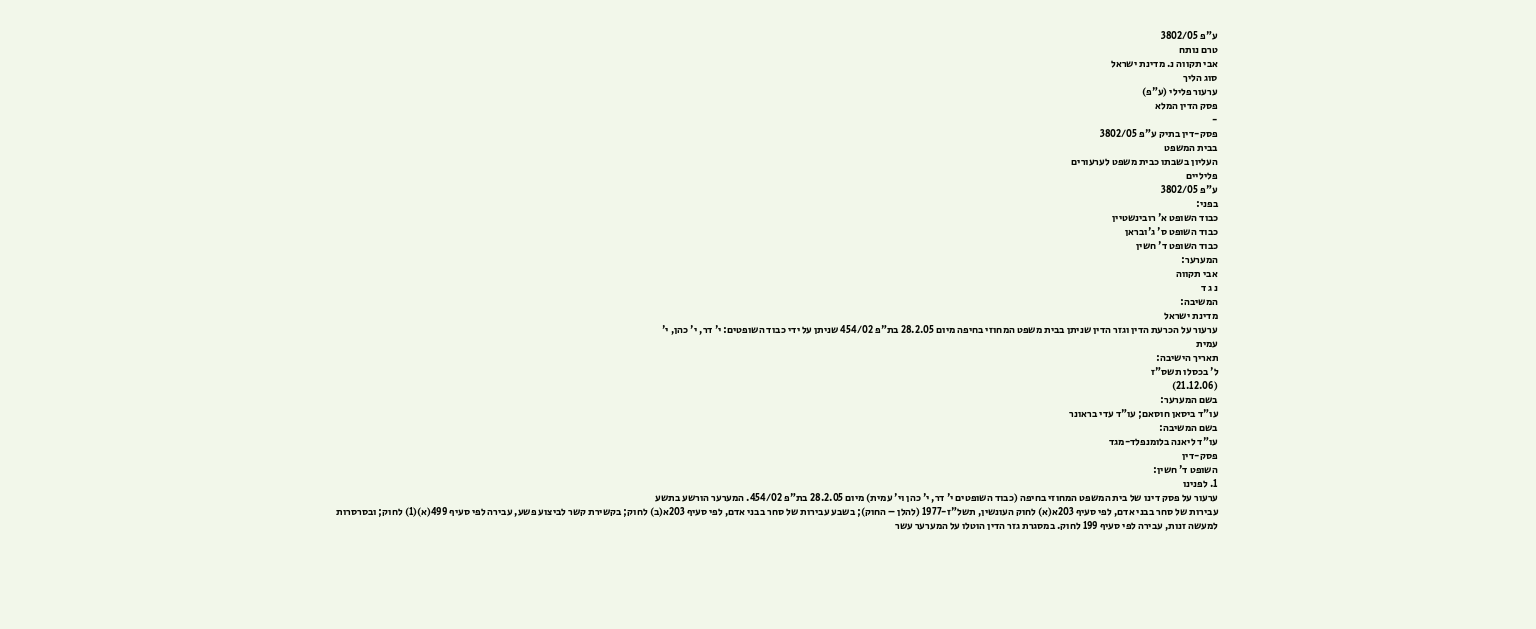ע"פ 3802/05
טרם נותח
אבי תקווה נ. מדינת ישראל
סוג הליך
ערעור פלילי (ע"פ)
פסק הדין המלא
-
פסק-דין בתיק ע"פ 3802/05
בבית המשפט
העליון בשבתו כבית משפט לערעורים
פליליים
ע"פ 3802/05
בפני:
כבוד השופט א' רובינשטיין
כבוד השופט ס' ג'ובראן
כבוד השופט ד' חשין
המערער:
אבי תקווה
נ ג ד
המשיבה:
מדינת ישראל
ערעור על הכרעת הדין וגזר הדין שניתן בבית משפט המחוזי בחיפה מיום 28.2.05 בת"פ 454/02 שניתן על ידי כבוד השופטים: י' דר, י' כהן, י'
עמית
תאריך הישיבה:
ל' בכסלו תשס"ז
(21.12.06)
בשם המערער:
עו"ד ביסאן חוסאם; עו"ד עדי בראונר
בשם המשיבה:
עו"ד ליאנה בלומנפלד-מגד
פסק-דין
השופט ד' חשין:
1. לפנינו
ערעור על פסק דינו של בית המשפט המחוזי בחיפה (כבוד השופטים י' דר, י' כהן וי' עמית) מיום 28.2.05 בת"פ 454/02. המערער הורשע בתשע
עבירות של סחר בבני אדם, לפי סעיף 203א(א) לחוק העונשין, תשל"ז-1977 (להלן – החוק); בשבע עבירות של סחר בבני אדם, לפי סעיף 203א(ב) לחוק; בקשירת קשר לביצוע פשע, עבירה לפי סעיף 499(א)(1) לחוק; ובסרסרות
למעשה זנות, עבירה לפי סעיף 199 לחוק. במסגרת גזר הדין הוטלו על המערער עשר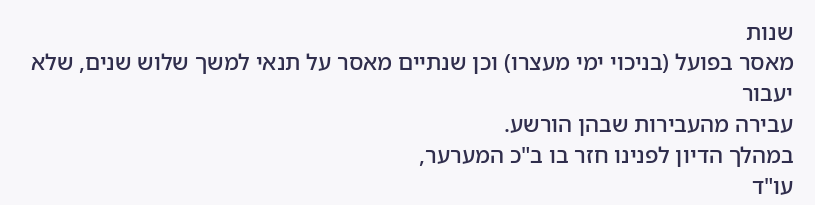שנות
מאסר בפועל (בניכוי ימי מעצרו) וכן שנתיים מאסר על תנאי למשך שלוש שנים, שלא יעבור
עבירה מהעבירות שבהן הורשע.
במהלך הדיון לפנינו חזר בו ב"כ המערער,
עו"ד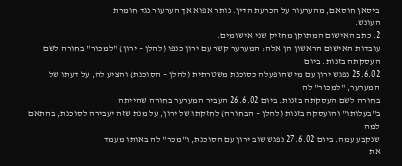ביסאן חוסאם, מהערעור על הכרעת הדין. נותר אפוא אך הערעור נגד חומרת
העונש.
2. כתב האישום המתוקן מחזיק שני אישומים.
עובדות האישום הראשון הן אלה: המערער קשר עם ירון כנפו (להלן – ירון) "למכור" בחורה לשם העסקתה בזנות. ביום
25.6.02 נפגש ירון עם מי שהופעלה כסוכנת משטרתית (להלן – הסוכנת) והציע לה, על דעתו של המערער, "למכור" לה
בחורה לשם העסקתה בזנות. ביום 26.6.02 העביר המערער בחורה שהייתה
ב"בעלותו" והועסקה בזנות (להלן – הבחורה) לחזקתו של ירון, על מנת שזה יעבירה לסוכנת, בהתאם למה
שנקבע עמה. ביום 27.6.02 נפגש שוב ירון עם הסוכנת, ו"מכר" לה באותו מעמד
את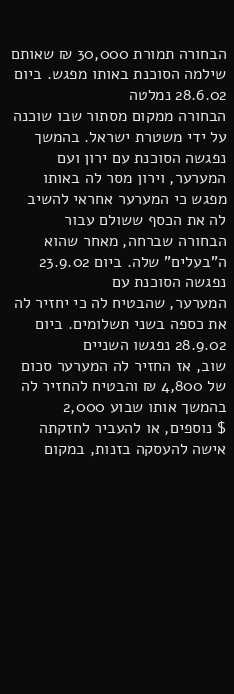הבחורה תמורת 30,000 ₪ שאותם שילמה הסוכנת באותו מפגש. ביום 28.6.02 נמלטה
הבחורה ממקום מסתור שבו שוכנה על ידי משטרת ישראל. בהמשך נפגשה הסוכנת עם ירון ועם
המערער, וירון מסר לה באותו מפגש כי המערער אחראי להשיב לה את הכסף ששולם עבור
הבחורה שברחה, מאחר שהוא ה"בעלים" שלה. ביום 23.9.02 נפגשה הסוכנת עם
המערער, שהבטיח לה כי יחזיר לה את כספה בשני תשלומים. ביום 28.9.02 נפגשו השניים
שוב, אז החזיר לה המערער סכום של 4,800 ₪ והבטיח להחזיר לה בהמשך אותו שבוע 2,000
$ נוספים, או להעביר לחזקתה אישה להעסקה בזנות, במקום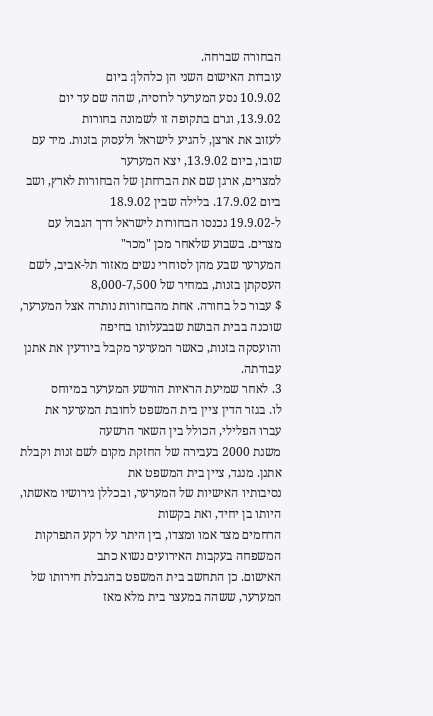הבחורה שברחה.
עובדות האישום השני הן כלהלן: ביום
10.9.02 נסע המערער לרוסיה, שהה שם עד יום 13.9.02, וגרם בתקופה זו לשמונה בחורות
לעזוב את ארצן, להגיע לישראל ולעסוק בזנות. מיד עם שובו, ביום 13.9.02, יצא המערער
למצרים, ארגן שם את הברחתן של הבחורות לארץ, ושב ביום 17.9.02. בלילה שבין 18.9.02
ל-19.9.02 נכנסו הבחורות לישראל דרך הגבול עם מצרים. בשבוע שלאחר מכן "מכר"
המערער שבע מהן לסוחרי נשים מאזור תל-אביב, לשם העסקתן בזנות, במחיר של 8,000-7,500
$ עבור כל בחורה. אחת מהבחורות נותרה אצל המערער, שוכנה בבית הבושת שבבעלותו בחיפה
והועסקה בזנות, כאשר המערער מקבל ביודעין את אתנן עבודתה.
3. לאחר שמיעת הראיות הורשע המערער במיוחס
לו. בגזר הדין ציין בית המשפט לחובת המערער את עברו הפלילי, הכולל בין השאר הרשעה
משנת 2000 בעבירה של החזקת מקום לשם זנות וקבלת אתנן. מנגד, ציין בית המשפט את
נסיבותיו האישיות של המערער, ובכללן גירושיו מאשתו, היותו בן יחיד, ואת בקשות
הרחמים מצד אמו ומצדו, בין היתר על רקע התפרקות המשפחה בעקבות האירועים נשוא כתב
האישום. כן התחשב בית המשפט בהגבלת חירותו של המערער, ששהה במעצר בית מלא מאז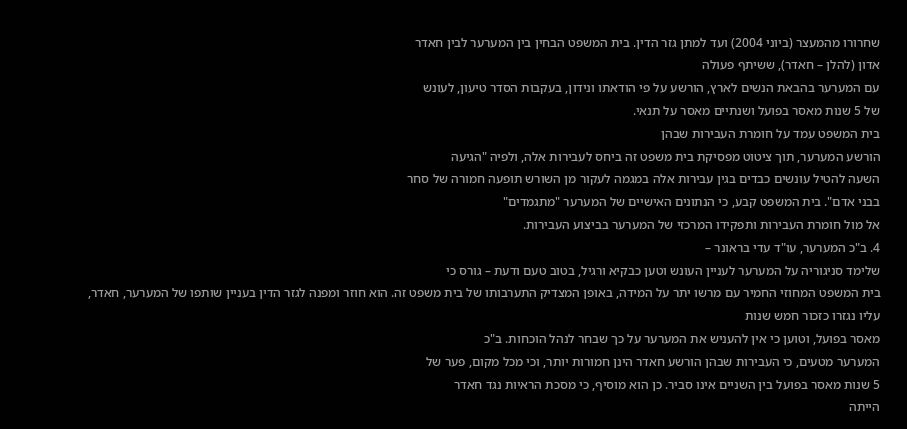שחרורו מהמעצר (ביוני 2004) ועד למתן גזר הדין. בית המשפט הבחין בין המערער לבין חאדר
אדון (להלן – חאדר), ששיתף פעולה
עם המערער בהבאת הנשים לארץ, הורשע על פי הודאתו ונידון, בעקבות הסדר טיעון, לעונש
של 5 שנות מאסר בפועל ושנתיים מאסר על תנאי.
בית המשפט עמד על חומרת העבירות שבהן
הורשע המערער, תוך ציטוט מפסיקת בית משפט זה ביחס לעבירות אלה, ולפיה "הגיעה
השעה להטיל עונשים כבדים בגין עבירות אלה במגמה לעקור מן השורש תופעה חמורה של סחר
בבני אדם". בית המשפט קבע, כי הנתונים האישיים של המערער "מתגמדים"
אל מול חומרת העבירות ותפקידו המרכזי של המערער בביצוע העבירות.
4. ב"כ המערער, עו"ד עדי בראונר –
שלימד סניגוריה על המערער לעניין העונש וטען כבקיא ורגיל, בטוב טעם ודעת – גורס כי
בית המשפט המחוזי החמיר עם מרשו יתר על המידה, באופן המצדיק התערבותו של בית משפט זה. הוא חוזר ומפנה לגזר הדין בעניין שותפו של המערער, חאדר, עליו נגזרו כזכור חמש שנות
מאסר בפועל, וטוען כי אין להעניש את המערער על כך שבחר לנהל הוכחות. ב"כ
המערער מטעים, כי העבירות שבהן הורשע חאדר הינן חמורות יותר, וכי מכל מקום, פער של
5 שנות מאסר בפועל בין השניים אינו סביר. כן הוא מוסיף, כי מסכת הראיות נגד חאדר
הייתה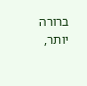ברורה יותר,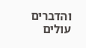והדברים עולים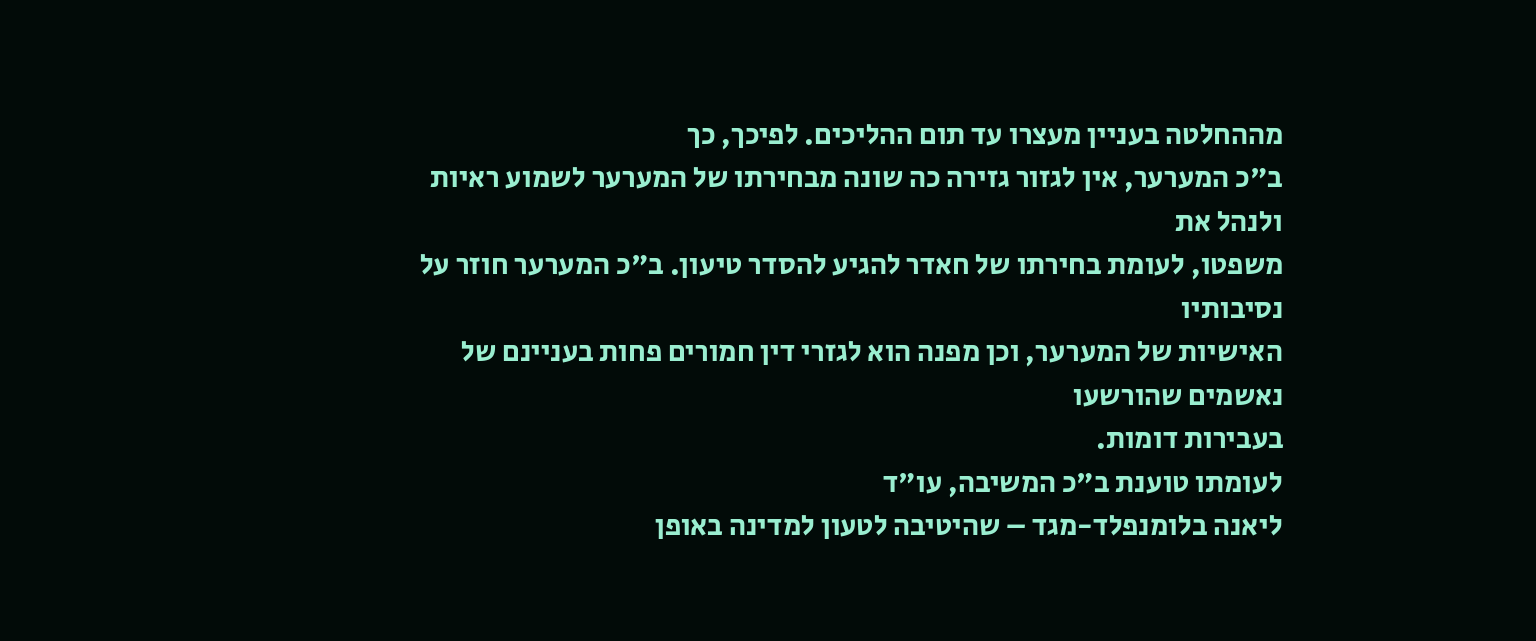מההחלטה בעניין מעצרו עד תום ההליכים. לפיכך, כך
ב"כ המערער, אין לגזור גזירה כה שונה מבחירתו של המערער לשמוע ראיות ולנהל את
משפטו, לעומת בחירתו של חאדר להגיע להסדר טיעון. ב"כ המערער חוזר על נסיבותיו
האישיות של המערער, וכן מפנה הוא לגזרי דין חמורים פחות בעניינם של נאשמים שהורשעו
בעבירות דומות.
לעומתו טוענת ב"כ המשיבה, עו"ד
ליאנה בלומנפלד-מגד – שהיטיבה לטעון למדינה באופן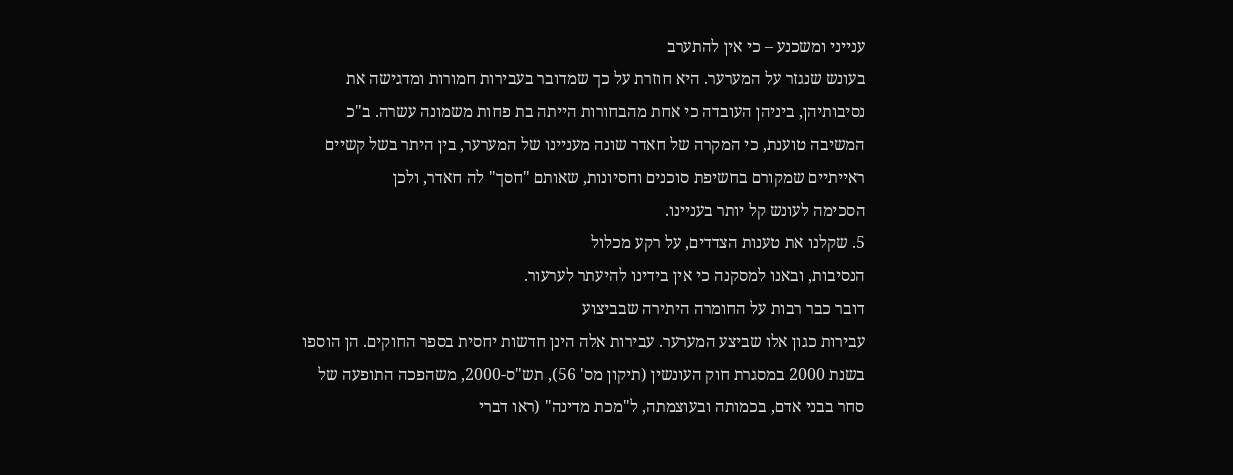ענייני ומשכנע – כי אין להתערב
בעונש שנגזר על המערער. היא חוזרת על כך שמדובר בעבירות חמורות ומדגישה את
נסיבותיהן, ביניהן העובדה כי אחת מהבחורות הייתה בת פחות משמונה עשרה. ב"כ
המשיבה טוענת, כי המקרה של חאדר שונה מעניינו של המערער, בין היתר בשל קשיים
ראייתיים שמקורם בחשיפת סוכנים וחסיונות, שאותם "חסך" לה חאדר, ולכן
הסכימה לעונש קל יותר בעניינו.
5. שקלנו את טענות הצדדים, על רקע מכלול
הנסיבות, ובאנו למסקנה כי אין בידינו להיעתר לערעור.
דובר כבר רבות על החומרה היתירה שבביצוע
עבירות כגון אלו שביצע המערער. עבירות אלה הינן חדשות יחסית בספר החוקים. הן הוספו
בשנת 2000 במסגרת חוק העונשין (תיקון מס' 56), תש"ס-2000, משהפכה התופעה של
סחר בבני אדם, בכמותה ובעוצמתה, ל"מכת מדינה" (ראו דברי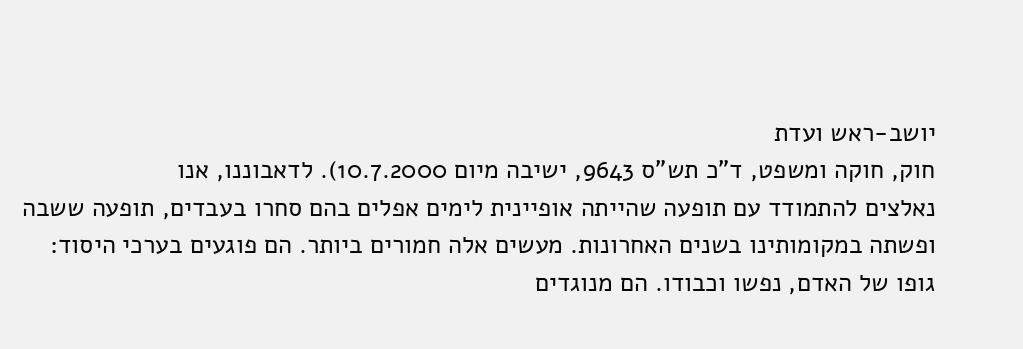יושב-ראש ועדת
חוק, חוקה ומשפט, ד"כ תש"ס 9643, ישיבה מיום 10.7.2000). לדאבוננו, אנו
נאלצים להתמודד עם תופעה שהייתה אופיינית לימים אפלים בהם סחרו בעבדים, תופעה ששבה
ופשתה במקומותינו בשנים האחרונות. מעשים אלה חמורים ביותר. הם פוגעים בערכי היסוד:
גופו של האדם, נפשו וכבודו. הם מנוגדים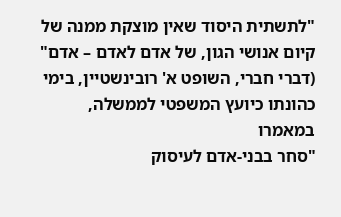"לתשתית היסוד שאין מוצקת ממנה של
קיום אנושי הגון, של אדם לאדם – אדם" (דברי חברי, השופט א' רובינשטיין, בימי כהונתו כיועץ המשפטי לממשלה, במאמרו
"סחר בבני-אדם לעיסוק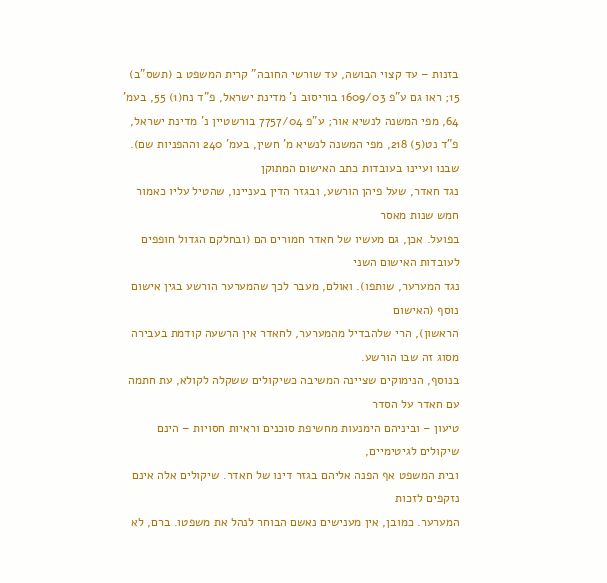בזנות – עד קצוי הבושה, עד שורשי החובה" קרית המשפט ב (תשס"ב) 15; ראו גם ע"פ 1609/03 בוריסוב נ' מדינת ישראל, פ"ד נח(1) 55, בעמ' 64, מפי המשנה לנשיא אור; ע"פ 7757/04 בורשטיין נ' מדינת ישראל, פ"ד נט(5) 218, מפי המשנה לנשיא מ' חשין, בעמ' 240 וההפניות שם).
שבנו ועיינו בעובדות כתב האישום המתוקן
נגד חאדר, שעל פיהן הורשע, ובגזר הדין בעניינו, שהטיל עליו כאמור חמש שנות מאסר
בפועל. אכן, גם מעשיו של חאדר חמורים הם (ובחלקם הגדול חופפים לעובדות האישום השני
נגד המערער, שותפו). ואולם, מעבר לכך שהמערער הורשע בגין אישום נוסף (האישום
הראשון), הרי שלהבדיל מהמערער, לחאדר אין הרשעה קודמת בעבירה מסוג זה שבו הורשע.
בנוסף, הנימוקים שציינה המשיבה כשיקולים ששקלה לקולא, עת חתמה עם חאדר על הסדר
טיעון – וביניהם הימנעות מחשיפת סוכנים וראיות חסויות – הינם שיקולים לגיטימיים,
ובית המשפט אף הפנה אליהם בגזר דינו של חאדר. שיקולים אלה אינם נזקפים לזכות
המערער. כמובן, אין מענישים נאשם הבוחר לנהל את משפטו. ברם, לא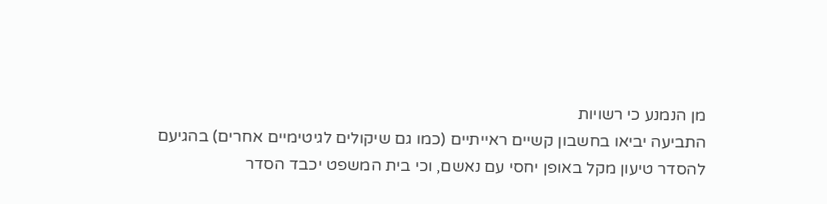מן הנמנע כי רשויות
התביעה יביאו בחשבון קשיים ראייתיים (כמו גם שיקולים לגיטימיים אחרים) בהגיעם
להסדר טיעון מקל באופן יחסי עם נאשם, וכי בית המשפט יכבד הסדר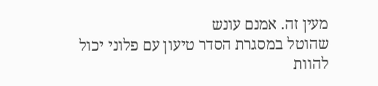מעין זה. אמנם עונש
שהוטל במסגרת הסדר טיעון עם פלוני יכול להוות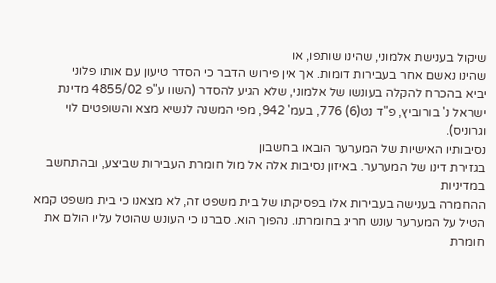שיקול בענישת אלמוני, שהינו שותפו, או
שהינו נאשם אחר בעבירות דומות. אך אין פירוש הדבר כי הסדר טיעון עם אותו פלוני
יביא בהכרח להקלה בעונשו של אלמוני, שלא הגיע להסדר (השוו ע"פ 4855/02 מדינת ישראל נ' בורוביץ, פ"ד נט(6) 776, בעמ' 942, מפי המשנה לנשיא מצא והשופטים לוי וגרוניס).
נסיבותיו האישיות של המערער הובאו בחשבון
בגזירת דינו של המערער. באיזון נסיבות אלה אל מול חומרת העבירות שביצע, ובהתחשב במדיניות
ההחמרה בענישה בעבירות אלו בפסיקתו של בית משפט זה, לא מצאנו כי בית משפט קמא הטיל על המערער עונש חריג בחומרתו. נהפוך הוא. סברנו כי העונש שהוטל עליו הולם את
חומרת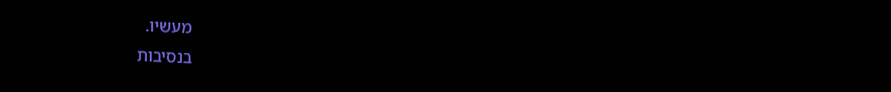מעשיו.
בנסיבות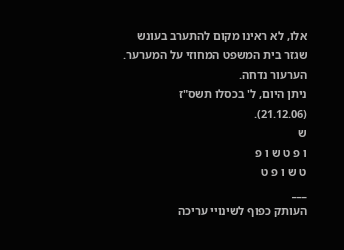אלו, לא ראינו מקום להתערב בעונש
שגזר בית המשפט המחוזי על המערער.
הערעור נדחה.
ניתן היום, ל' בכסלו תשס"ז
(21.12.06).
ש
ו פ ט ש ו פ
ט ש ו פ ט
___
העותק כפוף לשינויי עריכה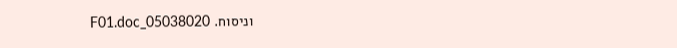וניסוח. 05038020_F01.doc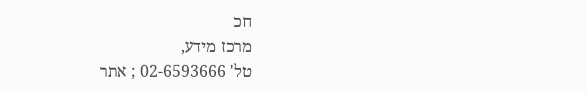חכ
מרכז מידע,
טל' 02-6593666 ; אתר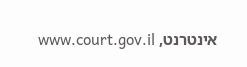אינטרנט, www.court.gov.il